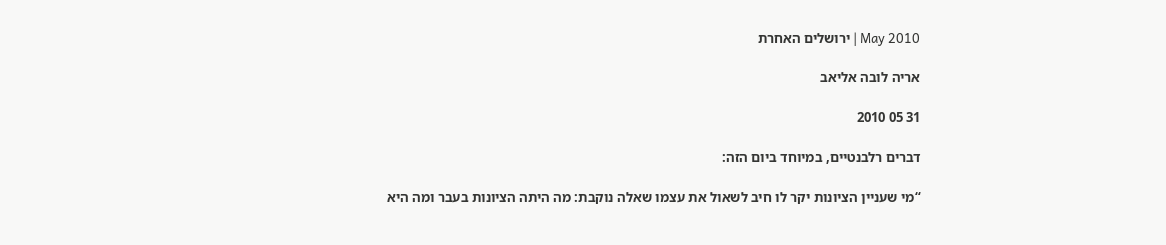2010 May | ירושלים האחרת

אריה לובה אליאב

31 05 2010

דברים רלבנטיים, במיוחד ביום הזה:

“מי שעניין הציונות יקר לו חיב לשאול את עצמו שאלה נוקבת: מה היתה הציונות בעבר ומה היא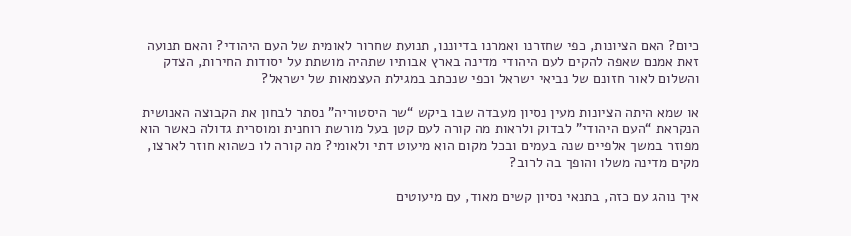כיום? האם הציונות, כפי שחזרנו ואמרנו בדיוננו, תנועת שחרור לאומית של העם היהודי? והאם תנועה זאת אמנם שאפה להקים לעם היהודי מדינה בארץ אבותיו שתהיה מושתת על יסודות החירות, הצדק והשלום לאור חזונם של נביאי ישראל וכפי שנכתב במגילת העצמאות של ישראל?

או שמא היתה הציונות מעין נסיון מעבדה שבו ביקש “שר היסטוריה” נסתר לבחון את הקבוצה האנושית הנקראת “העם היהודי” לבדוק ולראות מה קורה לעם קטן בעל מורשת רוחנית ומוסרית גדולה כאשר הוא מפוזר במשך אלפיים שנה בעמים ובכל מקום הוא מיעוט דתי ולאומי? מה קורה לו כשהוא חוזר לארצו, מקים מדינה משלו והופך בה לרוב?

איך נוהג עם כזה, בתנאי נסיון קשים מאוד, עם מיעוטים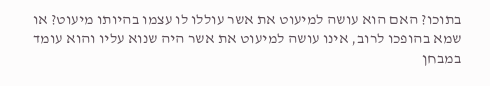בתוכו? האם הוא עושה למיעוט את אשר עוללו לו עצמו בהיותו מיעוט? או שמא בהופכו לרוב, אינו עושה למיעוט את אשר היה שנוא עליו והוא עומד במבחן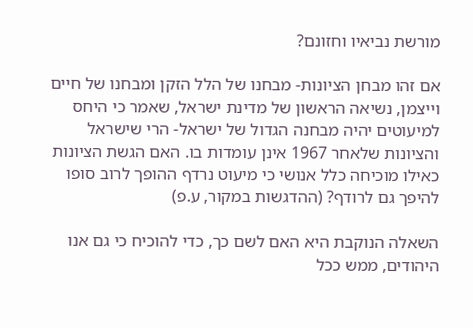מורשת נביאיו וחזונם?

אם זהו מבחן הציונות- מבחנו של הלל הזקן ומבחנו של חיים וייצמן, נשיאה הראשון של מדינת ישראל, שאמר כי היחס למיעוטים יהיה מבחנה הגדול של ישראל- הרי שישראל והציונות שלאחר 1967 אינן עומדות בו. האם הגשת הציונות כאילו מוכיחה כלל אנושי כי מיעוט נרדף ההופך לרוב סופו להיפך גם לרודף? (ההדגשות במקור, ע.פ)

השאלה הנוקבת היא האם לשם כך, כדי להוכיח כי גם אנו היהודים, ממש ככל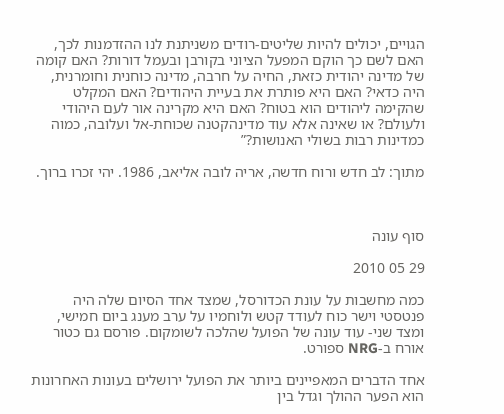הגויים, יכולים להיות שליטים-רודים משניתנת לנו ההזדמנות לכך, האם לשם כך הוקם המפעל הציוני בקורבן ובעמל דורות? האם קומה של מדינה יהודית כזאת, החיה על חרבה, מדינה כוחנית וחומרנית, היה כדאי? האם היא פותרת את בעיית היהודים? האם המקלט שהקימה ליהודים הוא בטוח? האם היא מקרינה אור לעם היהודי ולעולם? או שאינה אלא עוד מדינהקטנה שכוחת-אל ועלובה, כמוה כמדינות רבות בשולי האנושות?”

מתוך: לב חדש ורוח חדשה, אריה לובה אליאב, 1986. יהי זכרו ברוך.



סוף עונה

29 05 2010

כמה מחשבות על עונת הכדורסל, שמצד אחד הסיום שלה היה פנטסטי וישר כוח לעודד קטש ולוחמיו על ערב מענג ביום חמישי, ומצד שני- עוד עונה של הפועל שהלכה לשומקום. פורסם גם כטור אורח ב-NRG ספורט.

אחד הדברים המאפיינים ביותר את הפועל ירושלים בעונות האחרונות הוא הפער ההולך וגדל בין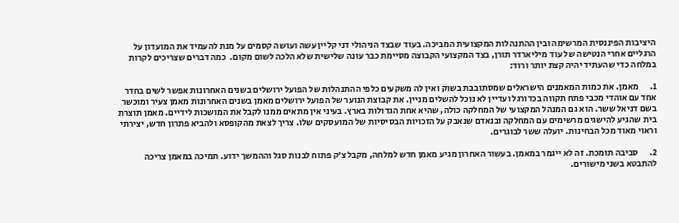היציבות הפיננסית המרשימה ובין ההתנהלות המקצועית המביכה. בעוד שבצד הניהולי דני קליין עשה ועושה קסמים על מנת להעמיד את המועדון על הרגליים אחרי הנטישה של עוד מיליארדר תורן, בצד המקצועי הקבוצה מסיימת כבר עונה שלישית שלא הלכה לשום מקום.  כמה דברים שצריכים לקרות במלחה כדי שהעתיד יהיה קצת יותר ורוד:

1.      מאמן. את כמות המאמנים הישראלים שמסתובבת בשוק ואין לה משקעים כלפי ההתנהלות של הפועל ירושלים בשנים האחרונות אפשר לשים בחדר אחד עם אוהדי מכבי פתח תקווה בכדורגל ועדיין לא נוכל להשלים מניין. את קבוצת הנוער של הפועל ירושלים מאמן בשנים האחרונות מאמן צעיר ומוכשר בשם דניאל ששר. הוא גם המנהל המקצועי של המחלקה כולה, שהיא אחת הגדולות בארץ. בעיני אין מתאים ממנו לקבל את המושכות לידיים. מאמן תוצרת בית שהגיע להישגים מרשימים עם המחלקה ובנאדם שנאבק על הזכויות הבסיסיות של המועסקים שלו. צריך לצאת מהקופסא ולהביא פתרון חדש, יצירתי וראוי מאוד מכל הבחינות. יועלה ששר לבוגרים.

2.      סביבה תומכת. זה לא ייגמר במאמן. בעשור האחרון מגיע מאמן חדש למלחה, מקבל צ’ק פתוח לבנות סגל וההמשך ידוע. תמיכה במאמן צריכה להתבטא בשני מישורים.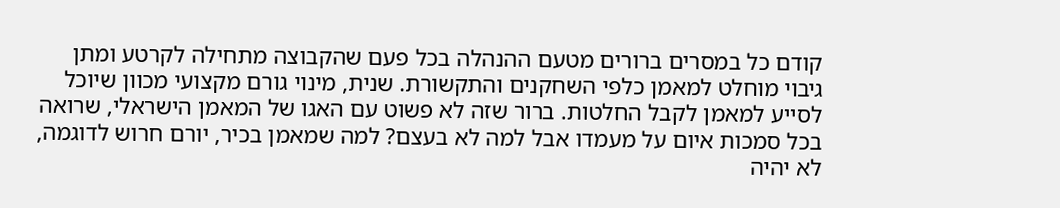קודם כל במסרים ברורים מטעם ההנהלה בכל פעם שהקבוצה מתחילה לקרטע ומתן גיבוי מוחלט למאמן כלפי השחקנים והתקשורת. שנית, מינוי גורם מקצועי מכוון שיוכל לסייע למאמן לקבל החלטות. ברור שזה לא פשוט עם האגו של המאמן הישראלי, שרואה בכל סמכות איום על מעמדו אבל למה לא בעצם? למה שמאמן בכיר, יורם חרוש לדוגמה, לא יהיה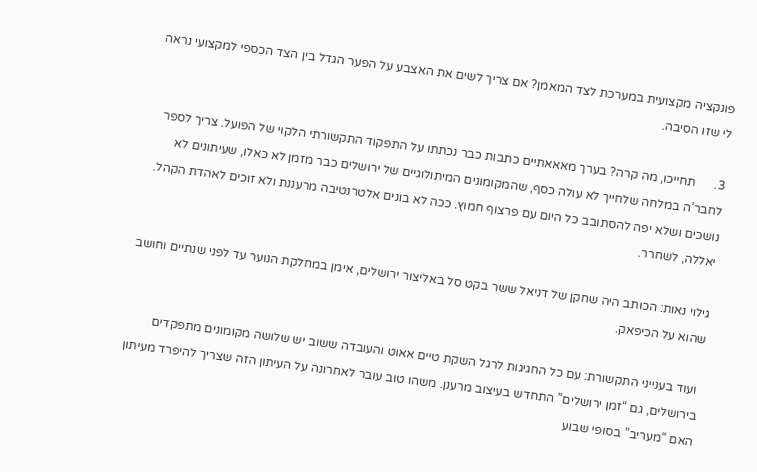פונקציה מקצועית במערכת לצד המאמן? אם צריך לשים את האצבע על הפער הגדל בין הצד הכספי למקצועי נראה לי שזו הסיבה.

3.      תחייכו, מה קרה? בערך מאאאתיים כתבות כבר נכתתו על התפקוד התקשורתי הלקוי של הפועל. צריך לספר לחבר’ה במלחה שלחייך לא עולה כסף, שהמקומונים המיתולוגיים של ירושלים כבר מזמן לא כאלו, שעיתונים לא נושכים ושלא יפה להסתובב כל היום עם פרצוף חמוץ. ככה לא בונים אלטרנטיבה מרעננת ולא זוכים לאהדת הקהל. יאללה, לשחרר.

גילוי נאות: הכותב היה שחקן של דניאל ששר בקט סל באליצור ירושלים, אימן במחלקת הנוער עד לפני שנתיים וחושב שהוא על הכיפאק.

 ועוד בענייני התקשורת: עם כל החגיגות לרגל השקת טיים אאוט והעובדה ששוב יש שלושה מקומונים מתפקדים בירושלים, גם “זמן ירושלים” התחדש בעיצוב מרענן. משהו טוב עובר לאחרונה על העיתון הזה שצריך להיפרד מעיתון האם “מעריב” בסופי שבוע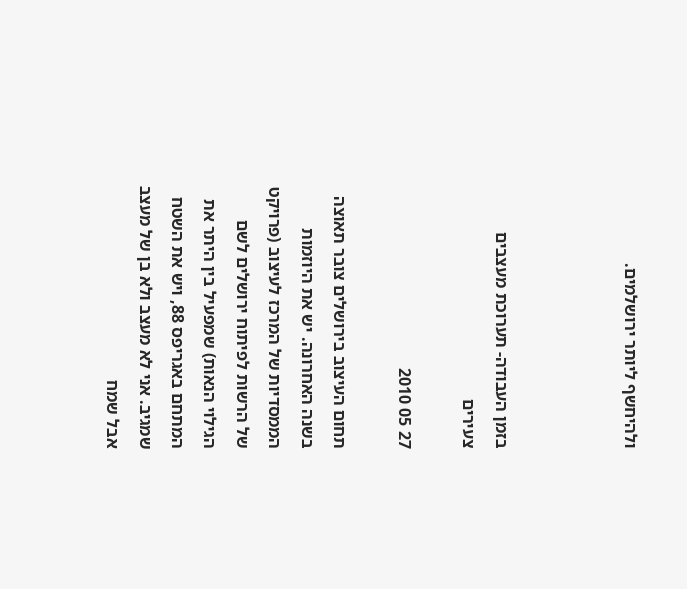ולהיחשף ליותר ירושלמים.



בזמן העבודה- תערוכת מעצבים צעירים

27 05 2010

תחום העיצוב בירושלים צובר תאוצה בשנה האחרונה. יש את היוזמות הממסדיות של המרכז לעיצוב (פרויקט של הרשות לפיתוח ירושלים לשם הגילוי הנאות) שמפעיל בין היתר את המתחם באגריפס 88, ויש את השטח שמגיב. אני לא מעצב ולא בן של מעצב אבל שמח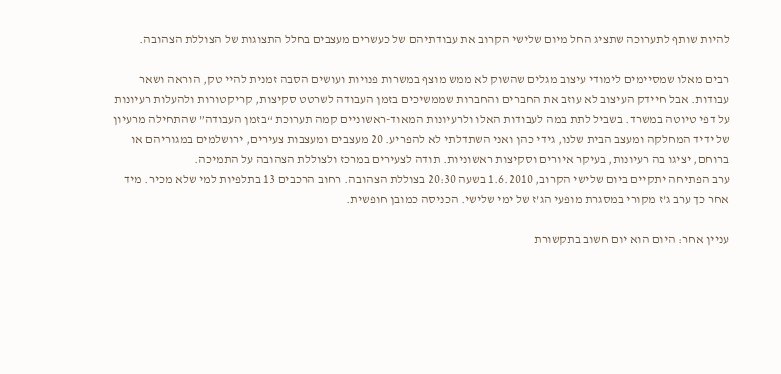להיות שותף לתערוכה שתציג החל מיום שלישי הקרוב את עבודתיהם של כעשרים מעצבים בחלל התצוגות של הצוללת הצהובה.

רבים מאלו שמסיימים לימודי עיצוב מגלים שהשוק לא ממש מוצף במשרות פנויות ועושים הסבה זמנית להיי טק, הוראה ושאר עבודות. אבל חיידק העיצוב לא עוזב את החברים והחברות שממשיכים בזמן העבודה לשרטט סקיצות, קריקטורות ולהעלות רעיונות על דפי טיוטה במשרד. בשביל לתת במה לעבודות האלו ולרעיונות המאוד-ראשוניים קמה תערוכת “בזמן העבודה” שהתחילה מרעיון של ידיד המחלקה ומעצב הבית שלנו, גידי כהן ואני השתדלתי לא להפריע. 20 מעצבים ומעצבות צעירים, ירושלמים במגוריהם או ברוחם, יציגו בה רעיונות, בעיקר איורים וסקיצות ראשוניות. תודה לצעירים במרכז ולצוללת הצהובה על התמיכה.
ערב הפתיחה יתקיים ביום שלישי הקרוב, 1.6.2010 בשעה 20:30 בצוללת הצהובה. רחוב הרכבים 13 בתלפיות למי שלא מכיר. מיד אחר כך ערב ג’ז מקורי במסגרת מופעי הג’ז של ימי שלישי. הכניסה כמובן חופשית.

עניין אחר: היום הוא יום חשוב בתקשורת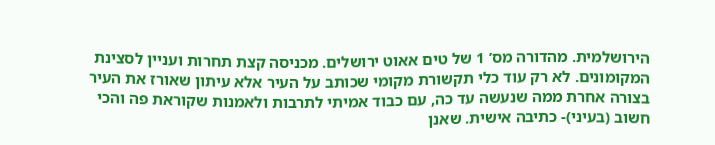הירושלמית. מהדורה מס’ 1 של טים אאוט ירושלים. מכניסה קצת תחרות ועניין לסצינת המקומונים. לא רק עוד כלי תקשורת מקומי שכותב על העיר אלא עיתון שאורז את העיר בצורה אחרת ממה שנעשה עד כה, עם כבוד אמיתי לתרבות ולאמנות שקוראת פה והכי חשוב (בעיני)- כתיבה אישית. שאנן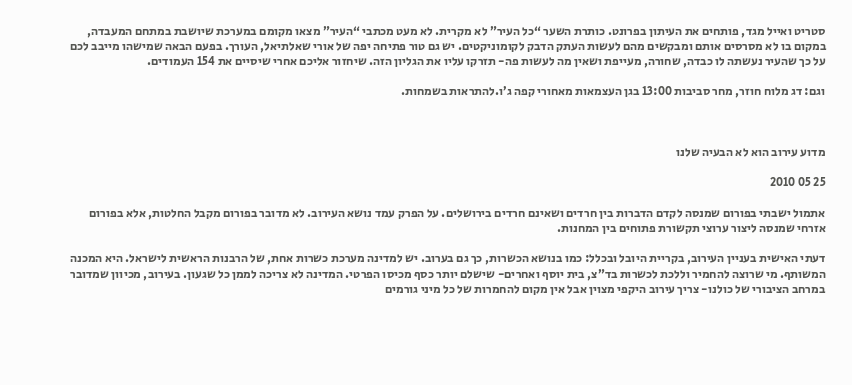סטריט ואייל מגד, פותחים את העיתון בפרונט. כותרת השער “כל העיר” לא מקרית. לא מעט מכתבי “העיר” מצאו מקומם במערכת שיושבת במתחם המעבדה, במקום בו לא מסרסים אותם ומבקשים מהם לעשות העתק הדבק לקומוניקטים. יש גם טור פתיחה יפה של אורי שאלתיאל, העורך. בפעם הבאה שמישהו מייבב לכם על כך שהעיר נעשתה לו כבדה, שחורה, מעייפת ושאין מה לעשות פה- תזרקו עליו את הגליון הזה. שיחזור אליכם אחרי שיסיים את 154 העמודים.

וגם: דג מלוח חוזר, מחר סביבות 13:00 בגן העצמאות מאחורי קפה ג’ו.להתראות בשמחות.



מדוע עירוב הוא לא הבעיה שלנו

25 05 2010

אתמול ישבתי בפורום שמנסה לקדם הדברות בין חרדים ושאינם חרדים בירושלים. על הפרק עמד נושא העירוב. לא מדובר בפורום מקבל החלטות, אלא בפורום אזרחי שמנסה ליצור ערוצי תקשורת פתוחים בין המחנות.

דעתי האישית בעניין העירוב, בקריית היובל ובכלל: כמו בנושא הכשרות, כך גם בערוב. יש למדינה מערכת כשרות אחת, של הרבנות הראשית לישראל. היא המכנה המשותף. מי שרוצה להחמיר וללכת לכשרות בד”צ, בית יוסף ואחרים- שישלם יותר כסף מכיסו הפרטי. המדינה לא צריכה לממן כל שגעון. בעירוב, מכיוון שמדובר במרחב הציבורי של כולנו- צריך עירוב היקפי מצוין אבל אין מקום להחמרות של כל מיני גורמים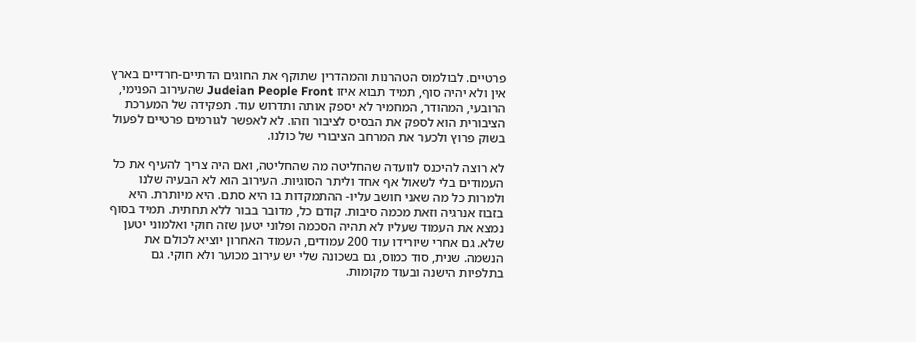פרטיים. לבולמוס הטהרנות והמהדרין שתוקף את החוגים הדתיים-חרדיים בארץ אין ולא יהיה סוף, תמיד תבוא איזו Judeian People Front שהעירוב הפנימי, הרובעי, המהודר, המחמיר לא יספק אותה ותדרוש עוד. תפקידה של המערכת הציבורית הוא לספק את הבסיס לציבור וזהו. לא לאפשר לגורמים פרטיים לפעול בשוק פרוץ ולכער את המרחב הציבורי של כולנו.

לא רוצה להיכנס לוועדה שהחליטה מה שהחליטה, ואם היה צריך להעיף את כל העמודים בלי לשאול אף אחד וליתר הסוגיות. העירוב הוא לא הבעיה שלנו ולמרות כל מה שאני חושב עליו- ההתמקדות בו היא סתם. היא מיותרת. היא בזבוז אנרגיה וזאת מכמה סיבות. קודם כל, מדובר בבור ללא תחתית. תמיד בסוף נמצא את העמוד שעליו לא תהיה הסכמה ופלוני יטען שזה חוקי ואלמוני יטען שלא. גם אחרי שיורידו עוד 200 עמודים, העמוד האחרון יוציא לכולם את הנשמה. שנית, סוד כמוס, גם בשכונה שלי יש עירוב מכוער ולא חוקי. גם בתלפיות הישנה ובעוד מקומות.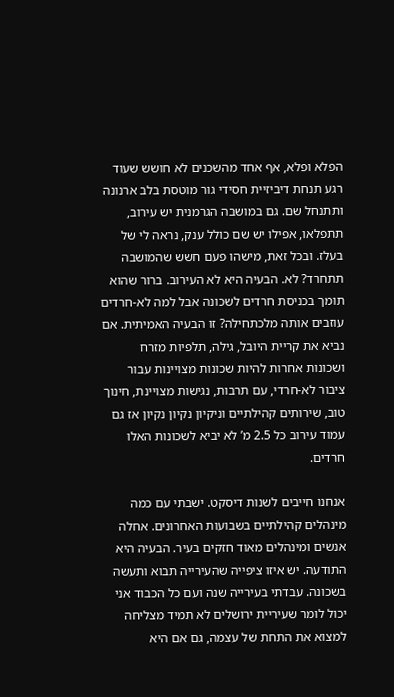הפלא ופלא, אף אחד מהשכנים לא חושש שעוד רגע תנחת דיביזיית חסידי גור מוטסת בלב ארנונה ותתנחל שם. גם במושבה הגרמנית יש עירוב, תתפלאו, אפילו יש שם כולל ענק, נראה לי של בעלז. ובכל זאת, מישהו פעם חשש שהמושבה תתחרד? לא. הבעיה היא לא העירוב. ברור שהוא תומך בכניסת חרדים לשכונה אבל למה לא-חרדים עוזבים אותה מלכתחילה? זו הבעיה האמיתית. אם נביא את קריית היובל, גילה, תלפיות מזרח ושכונות אחרות להיות שכונות מצויינות עבור ציבור לא-חרדי, עם תרבות, נגישות מצויינת, חינוך טוב, שירותים קהילתיים וניקיון נקיון נקיון אז גם עמוד עירוב כל 2.5 מ’ לא יביא לשכונות האלו חרדים.

אנחנו חייבים לשנות דיסקט. ישבתי עם כמה מינהלים קהילתיים בשבועות האחרונים. אחלה אנשים ומינהלים מאוד חזקים בעיר. הבעיה היא התודעה. יש איזו ציפייה שהעירייה תבוא ותעשה בשכונה. עבדתי בעירייה שנה ועם כל הכבוד אני יכול לומר שעיריית ירושלים לא תמיד מצליחה למצוא את התחת של עצמה, גם אם היא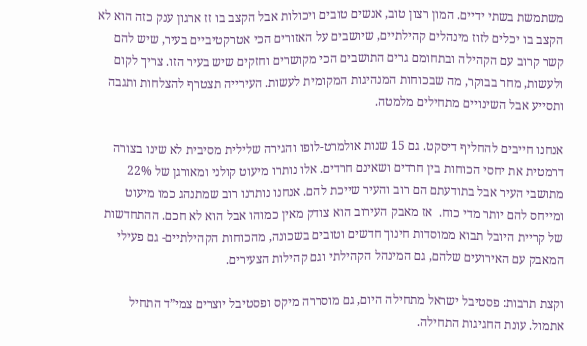משתמשת בשתי ידיים. המון רצון טוב, אנשים טובים ויכולות אבל הקצב בו זז ארגון ענק כזה הוא לא הקצב בו יכלים לזוז מינהלים קהילתיים, שיושבים על האזורים הכי אטרקטיביים בעיר, שיש להם קשר קרוב עם הקהילה ובתחומם גרים התושבים הכי מקושרים וחזקים שיש בעיר הזו. צריך לקום ולעשות, מחר בבוקר, מה שבכוחות המנהיגות המקומית לעשות. העירייה תצטרף להצלחות ותגבה ותסייע אבל השינויים מתחילים מלמטה.

אנחנו חייבים להחליף דיסקט. גם 15 שנות אולמרט-לופו והגירה שלילית מסיבית לא שינו בצורה דרמטית את יחסי הכוחות בין חרדים ושאינם חרדים. אלו נותרו מיעוט קולני ומאורגן של 22% מתושבי העיר אבל בתודעתם הם רוב והעיר שייכת להם. אנחנו נותרנו רוב שמתנהג כמו מיעוט ומייחס להם יותר מדי כוח.  אז מאבק העירוב הוא צודק מאין כמוהו אבל הוא לא חכם. ההתחדשות של קריית היובל תבוא ממוסדות חינוך חדשים וטובים בשכונה, מהכוחות הקהילתיים- גם פעילי המאבק עם האירועים שלהם, גם המינהל הקהילתי וגם קהילות הצעירים.

וקצת תרבות: פסטיבל ישראל מתחילה היום, גם מוסררה מיקס ופסטיבל יוצרים צמי”ד התחיל אתמול. עונת החגיגות התחילה.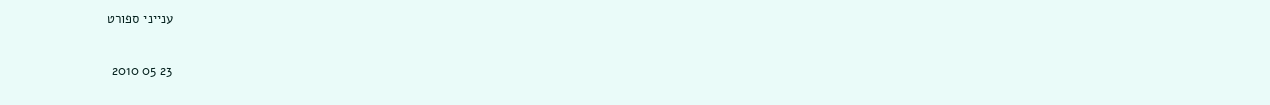ענייני ספורט

23 05 2010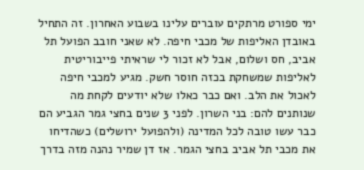ימי ספורט מרתקים עוברים עלינו בשבוע האחרון. זה התחיל באובדן האליפות של מכבי חיפה. לא שאני חובב הפועל תל אביב, חס ושלום, אבל לא זכור לי שראיתי פייבוריטית לאליפות שמשחקת בכזה חוסר חשק. מגיע למכבי חיפה לאכול את הלב. ואם כבר כאלו שלא יודעים לקחת מה שנותנים להם: בני השרון. לפני 3 שנים בחצי גמר הגביע הם כבר עשו טובה לכל המדינה (ולהפועל ירושלים) כשהדיחו את מכבי תל אביב בחצי הגמר. אז דן שמיר נהנה מזה בדרך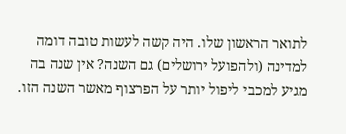לתואר הראשון שלו. היה קשה לעשות טובה דומה למדינה (ולהפועל ירושלים) גם השנה? אין שנה בה מגיע למכבי ליפול יותר על הפרצוף מאשר השנה הזו.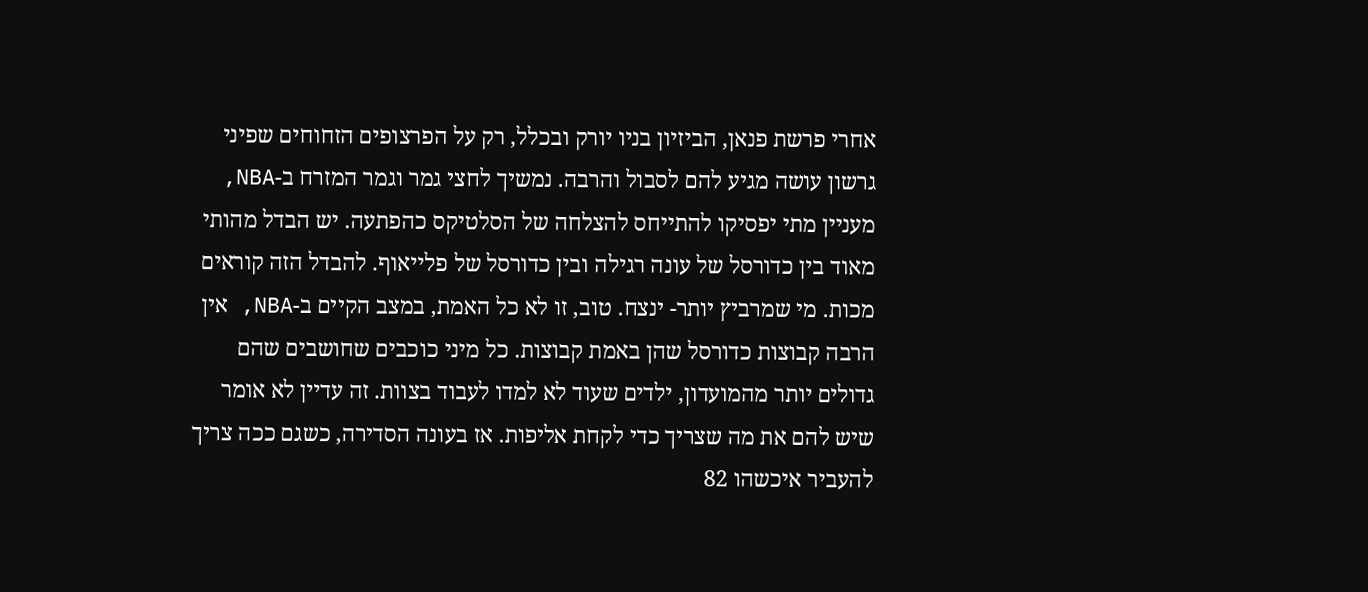אחרי פרשת פנאן, הביזיון בניו יורק ובכלל, רק על הפרצופים הזחוחים שפיני גרשון עושה מגיע להם לסבול והרבה. נמשיך לחצי גמר וגמר המזרח ב-NBA, מעניין מתי יפסיקו להתייחס להצלחה של הסלטיקס כהפתעה. יש הבדל מהותי מאוד בין כדורסל של עונה רגילה ובין כדורסל של פלייאוף. להבדל הזה קוראים מכות. מי שמרביץ יותר- ינצח. טוב, זו לא כל האמת, במצב הקיים ב-NBA, אין הרבה קבוצות כדורסל שהן באמת קבוצות. כל מיני כוכבים שחושבים שהם גדולים יותר מהמועדון, ילדים שעוד לא למדו לעבוד בצוות. זה עדיין לא אומר שיש להם את מה שצריך כדי לקחת אליפות. אז בעונה הסדירה, כשגם ככה צריך להעביר איכשהו 82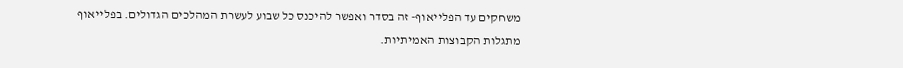משחקים עד הפלייאוף- זה בסדר ואפשר להיכנס כל שבוע לעשרת המהלכים הגדולים. בפלייאוף מתגלות הקבוצות האמיתיות.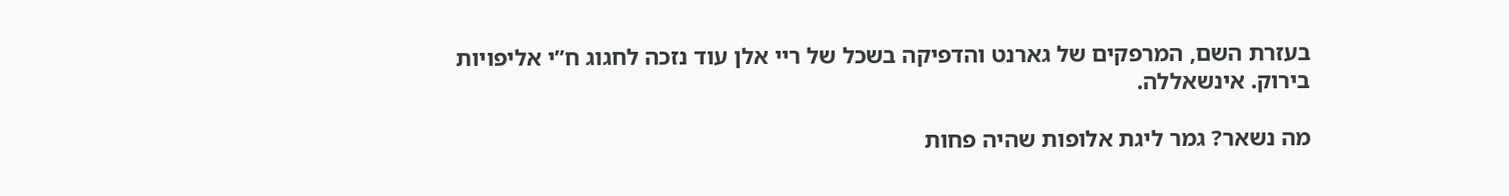בעזרת השם, המרפקים של גארנט והדפיקה בשכל של ריי אלן עוד נזכה לחגוג ח”י אליפויות בירוק. אינשאללה.

מה נשאר? גמר ליגת אלופות שהיה פחות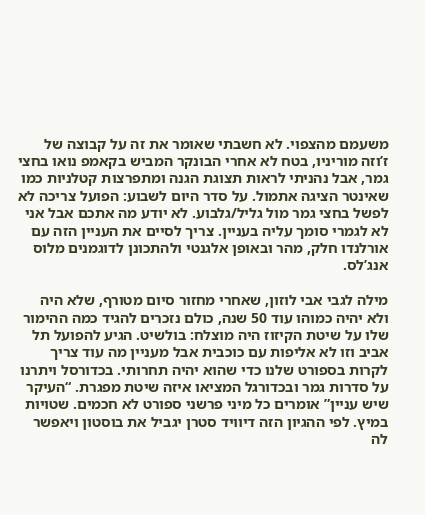משעמם מהצפוי. לא חשבתי שאומר את זה על קבוצה של ז’וזה מוריניו, בטח לא אחרי הבונקר המביש בקאמפ נואו בחצי גמר, אבל נהניתי לראות תצוגת הגנה ומתפרצות קטלניות כמו שאינטר הציגה אתמול. על סדר היום לשבוע: הפועל צריכה לא לפשל בחצי גמר מול גליל/גלבוע. לא יודע מה אתכם אבל אני לא לגמרי סומך עליה בעניין. צריך לסיים את העניין הזה עם אורלנדו חלק, מהר ובאופן אלגנטי ולהתכונן לדוגמנים מלוס אנג’לס.

מילה לגבי אבי לוזון, שאחרי מחזור סיום מטורף, שלא היה ולא יהיה כמוהו עוד 50 שנה, כולם נזכרים להגיד כמה ההימור שלו על שיטת הקיזוז היה מוצלח: בולשיט. הגיע להפועל תל אביב וזו לא אליפות עם כוכבית אבל מעניין מה עוד צריך לקרות בספורט שלנו כדי שהוא יהיה תחרותי. בכדורסל ויתרנו על סדרות גמר ובכדורגל המציאו איזה שיטת מפגרת. “העיקר שיש עניין” אומרים כל מיני פרשני ספורט לא חכמים. שטויות במיץ. לפי ההגיון הזה דיוויד סטרן יגביל את בוסטון ויאפשר לה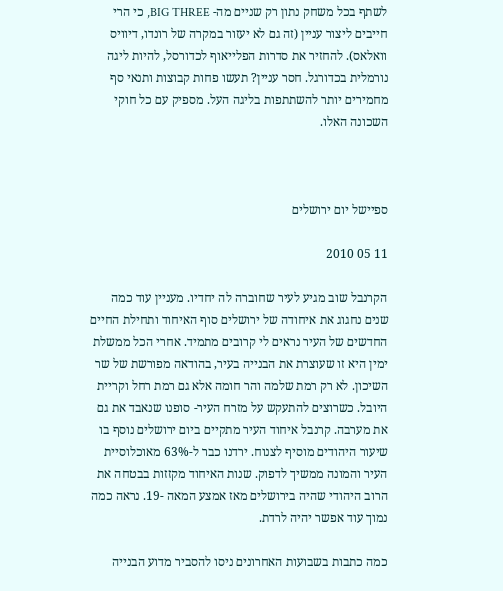לשתף בכל משחק נתון רק שניים מה- BIG THREE, כי הרי חייבים ליצור עניין (זה גם לא יעזור במקרה של רונדו, דיוויס וואלאס). להחזיר את סדרות הפלייאוף לכדורסל, להיות ליגה נורמלית בכדורגל. חסר עניין? תעשו פחות קבוצות ותנאי סף מחמירים יותר להשתתפות בליגה העל. מספיק עם כל חוקי השכונה האלו.



ספיישל יום ירושלים

11 05 2010

הקרנבל שוב מגיע לעיר שחוברה לה יחדיו. מעניין עוד כמה שנים נחגוג את איחודה של ירושלים סוף האיחוד ותחילת החיים החדשים של העיר נראים לי קרובים מתמיד. אחרי הכל ממשלת ימין היא זו שעוצרת את הבנייה בעיר, בהודאה מפורשת של שר השיכון. לא רק רמת שלמה והר חומה אלא גם רמת רחל וקריית היובל. כשרוצים להתעקש על מזרח העיר- סופנו שנאבד את גם את מערבה. קרנבל איחוד העיר מתקיים ביום ירושלים נוסף בו שיעור היהודים מוסיף לצנוח. ירדנו כבר ל-63% מאוכלוסיית העיר והמונה ממשיך לדפוק. שנות האיחוד מקזזות בבטחה את הרוב היהודי שהיה בירושלים מאז אמצע המאה -19. נראה כמה נמוך עוד אפשר יהיה לרדת.

כמה כתבות בשבועות האחרונים ניסו להסביר מדוע הבנייה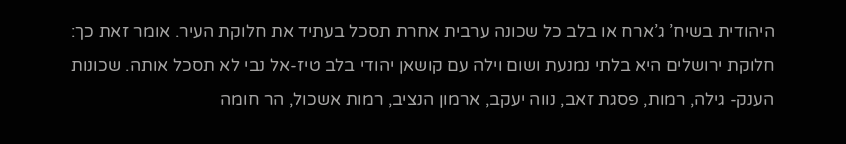היהודית בשיח’ ג’ארח או בלב כל שכונה ערבית אחרת תסכל בעתיד את חלוקת העיר. אומר זאת כך: חלוקת ירושלים היא בלתי נמנעת ושום וילה עם קושאן יהודי בלב טיז-אל נבי לא תסכל אותה. שכונות הענק- גילה, רמות, פסגת זאב, נווה יעקב, ארמון הנציב, רמות אשכול, הר חומה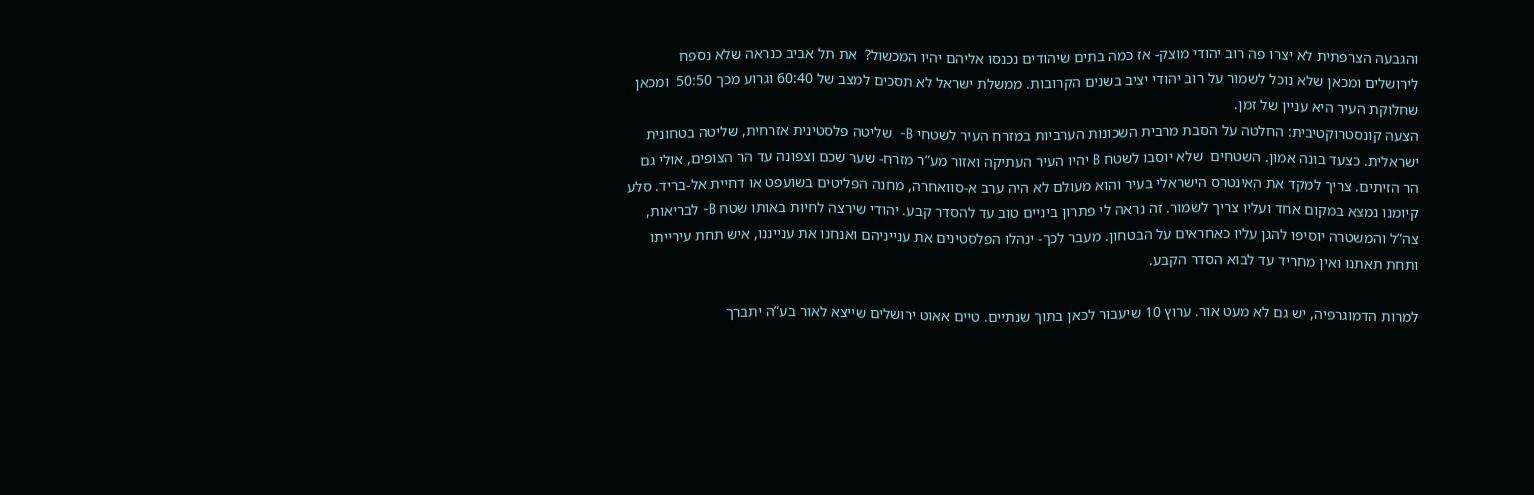והגבעה הצרפתית לא יצרו פה רוב יהודי מוצק- אז כמה בתים שיהודים נכנסו אליהם יהיו המכשול?  את תל אביב כנראה שלא נספח לירושלים ומכאן שלא נוכל לשמור על רוב יהודי יציב בשנים הקרובות. ממשלת ישראל לא תסכים למצב של 60:40 וגרוע מכך 50:50  ומכאן שחלוקת העיר היא עניין של זמן.
הצעה קונסטרוקטיבית: החלטה על הסבת מרבית השכונות הערביות במזרח העיר לשטחי B-  שליטה פלסטינית אזרחית, שליטה בטחונית ישראלית. כצעד בונה אמון. השטחים  שלא יוסבו לשטח B יהיו העיר העתיקה ואזור מע”ר מזרח- שער שכם וצפונה עד הר הצופים, אולי גם הר הזיתים. צריך למקד את האינטרס הישראלי בעיר והוא מעולם לא היה ערב א-סוואחרה, מחנה הפליטים בשועפט או דחיית אל-בריד. סלע קיומנו נמצא במקום אחד ועליו צריך לשמור. זה נראה לי פתרון ביניים טוב עד להסדר קבע. יהודי שירצה לחיות באותו שטח B- לבריאות, צה”ל והמשטרה יוסיפו להגן עליו כאחראים על הבטחון. מעבר לכך- ינהלו הפלסטינים את ענייניהם ואנחנו את ענייננו, איש תחת עירייתו ותחת תאתנו ואין מחריד עד לבוא הסדר הקבע.

למרות הדמוגרפיה, יש גם לא מעט אור. ערוץ 10 שיעבור לכאן בתוך שנתיים. טיים אאוט ירושלים שייצא לאור בע”ה יתברך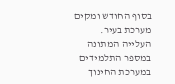בסוף החודש ומקים מערכת בעיר. העלייה המתונה במספר התלמידים במערכת החינוך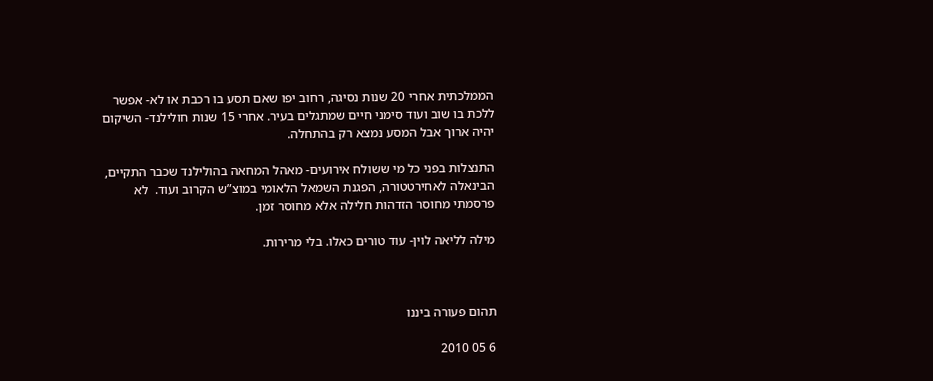הממלכתית אחרי 20 שנות נסיגה, רחוב יפו שאם תסע בו רכבת או לא- אפשר ללכת בו שוב ועוד סימני חיים שמתגלים בעיר. אחרי 15 שנות חולילנד- השיקום יהיה ארוך אבל המסע נמצא רק בהתחלה.

התנצלות בפני כל מי ששולח אירועים- מאהל המחאה בהולילנד שכבר התקיים, הבינאלה לאחירטטורה, הפגנת השמאל הלאומי במוצ”ש הקרוב ועוד.  לא פרסמתי מחוסר הזדהות חלילה אלא מחוסר זמן.

מילה לליאה לוין- עוד טורים כאלו. בלי מרירות.



תהום פעורה ביננו

6 05 2010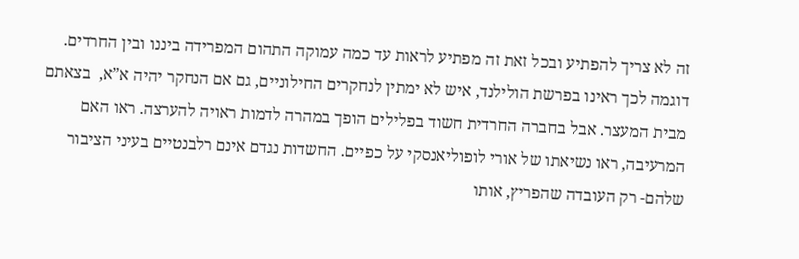זה לא צריך להפתיע ובכל זאת זה מפתיע לראות עד כמה עמוקה התהום המפרידה ביננו ובין החרדים. דוגמה לכך ראינו בפרשת הולילנד, איש לא ימתין לנחקרים החילוניים, גם אם הנחקר יהיה א”א,  בצאתם מבית המעצר. אבל בחברה החרדית חשוד בפלילים הופך במהרה לדמות ראויה להערצה. ראו האם המרעיבה, ראו נשיאתו של אורי לופוליאנסקי על כפיים. החשדות נגדם אינם רלבנטיים בעיני הציבור שלהם- רק העובדה שהפריץ, אותו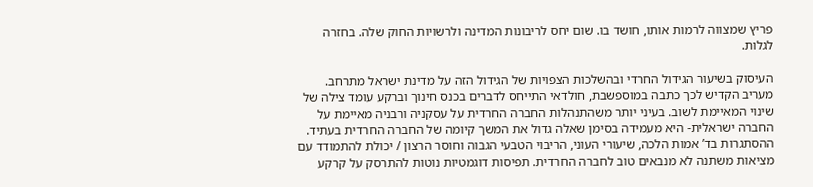פריץ שמצווה לרמות אותו, חושד בו. שום יחס לריבונות המדינה ולרשויות החוק שלה. בחזרה לגלות.

העיסוק בשיעור הגידול החרדי ובהשלכות הצפויות של הגידול הזה על מדינת ישראל מתרחב. מעריב הקדיש לכך כתבה במוספשבת, חולדאי התייחס לדברים בכנס חינוך וברקע עומד צילה של שינוי המאיימת לשוב. בעיני יותר משהתנהלות החברה החרדית על עסקניה ורבניה מאיימת על החברה ישראלית- היא מעמידה בסימן שאלה גדול את המשך קיומה של החברה החרדית בעתיד. ההסתגרות בד’ אמות הלכה, שיעורי העוני, הריבוי הטבעי הגבוה וחוסר הרצון / יכולת להתמודד עם מציאות משתנה לא מנבאים טוב לחברה החרדית. תפיסות דוגמטיות נוטות להתרסק על קרקע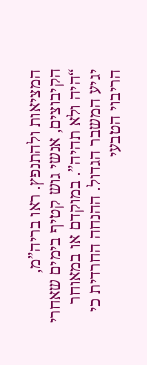המציאות ולהתנפץ. ראו בריה”מ, הקיבוצים, אנשי גוש קטיף בימים שאחרי “היה ולא תהיה”. במוקדם או במאוחר יגיע המשבר הגדול. ההנחה החרדית כי הריבוי הטבעי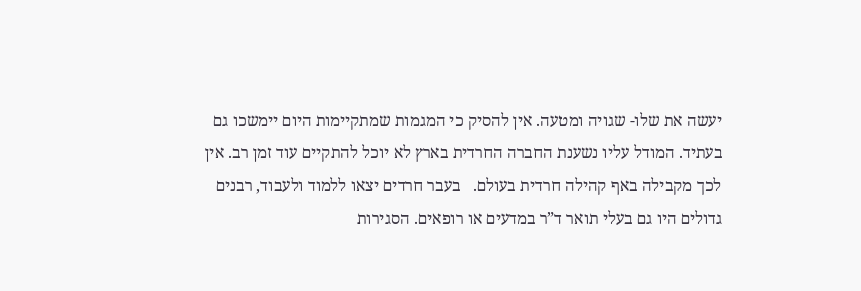יעשה את שלו- שגויה ומטעה. אין להסיק כי המגמות שמתקיימות היום יימשכו גם בעתיד. המודל עליו נשענת החברה החרדית בארץ לא יוכל להתקיים עוד זמן רב. אין לכך מקבילה באף קהילה חרדית בעולם.   בעבר חרדים יצאו ללמוד ולעבוד, רבנים גדולים היו גם בעלי תואר ד”ר במדעים או רופאים. הסגירות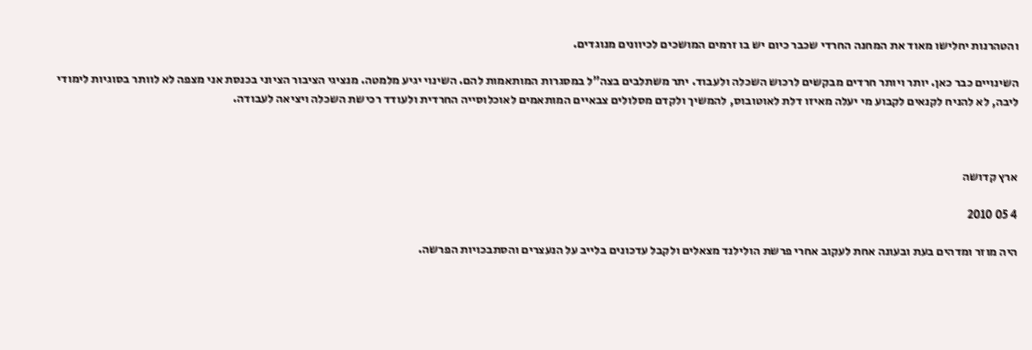והטהרנות יחלישו מאוד את המחנה החרדי שכבר כיום יש בו זרמים המושכים לכיוונים מנוגדים.

השינויים כבר כאן. יותר ויותר חרדים מבקשים לרכוש השכלה ולעבוד. יתר משתלבים בצה”ל במסגרות המותאמות להם. השינוי יגיע מלמטה. מנציגי הציבור הציוני בכנסת אני מצפה לא לוותר בסוגיות לימודי ליבה, לא להניח לקנאים לקבוע מי יעלה מאיזו דלת לאוטובוס, להמשיך ולקדם מסלולים צבאיים המותאמים לאוכלוסייה החרדית ולעודד רכישת השכלה ויציאה לעבודה.



ארץ קדושה

4 05 2010

היה מוזר ומדהים בעת ובעונה אחת לעקוב אחרי פרשת הולילנד מצאלים ולקבל עדכונים בלייב על הנעצרים והסתבכויות הפרשה.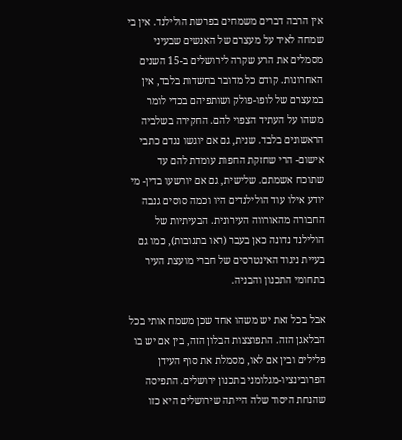אין הרבה דברים משמחים בפרשת הולילנד. אין בי שמחה לאיד על מעצרם של האנשים שבעיני מסמלים את הרע שקרה לירושלים ב-15 השנים האחרונות. קודם כל מדובר בחשדות בלבד, אין במעצרם של לופו-פולק ושותפיהם בכדי לומר משהו על העתיד הצפוי להם. החקירה בשלביה הראשונים בלבד. שנית, גם אם יוגשו נגדם כתבי אישום- הרי שחזקת החפות עומדת להם עד שתוכח אשמתם. שלישית, גם אם יורשעו בדין- מי יודע אילו עוד הולילנדים היו וכמה סוסים גנבה החבורה מהאורווה העירונית. הבעיתיות של הולילנד נדונה כאן בעבר (ראו בתגובות), כמו גם בעיית ניגוד האינטרסים של חברי מועצת העיר בתחומי התכנון והבניה.

אבל בכל זאת יש משהו אחד שכן משמח אותי בכל הבלאגן הזה. התפוצצות הבלון הזה, בין אם יש בו פלילים ובין אם לאו, מסמלת את סוף העידן הפרובינציו-מגלומני בתכנון ירושלים. התפיסה שהנחת היסוד שלה הייתה שירושלים היא כזו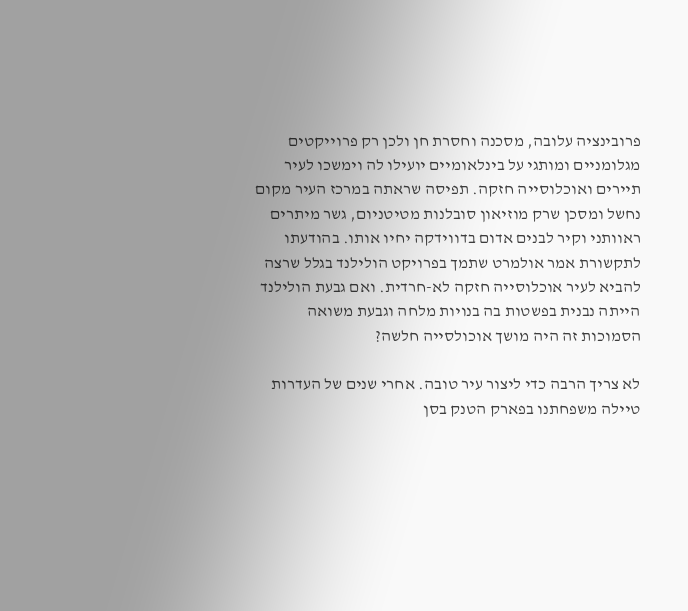פרובינציה עלובה, מסכנה וחסרת חן ולכן רק פרוייקטים מגלומניים ומותגי על בינלאומיים יועילו לה וימשכו לעיר תיירים ואוכלוסייה חזקה. תפיסה שראתה במרכז העיר מקום נחשל ומסכן שרק מוזיאון סובלנות מטיטניום, גשר מיתרים ראוותני וקיר לבנים אדום בדווידקה יחיו אותו. בהודעתו לתקשורת אמר אולמרט שתמך בפרויקט הולילנד בגלל שרצה להביא לעיר אוכלוסייה חזקה לא-חרדית. ואם גבעת הולילנד הייתה נבנית בפשטות בה בנויות מלחה וגבעת משואה הסמוכות זה היה מושך אוכולסייה חלשה?

לא צריך הרבה כדי ליצור עיר טובה. אחרי שנים של העדרות טיילה משפחתנו בפארק הטנק בסן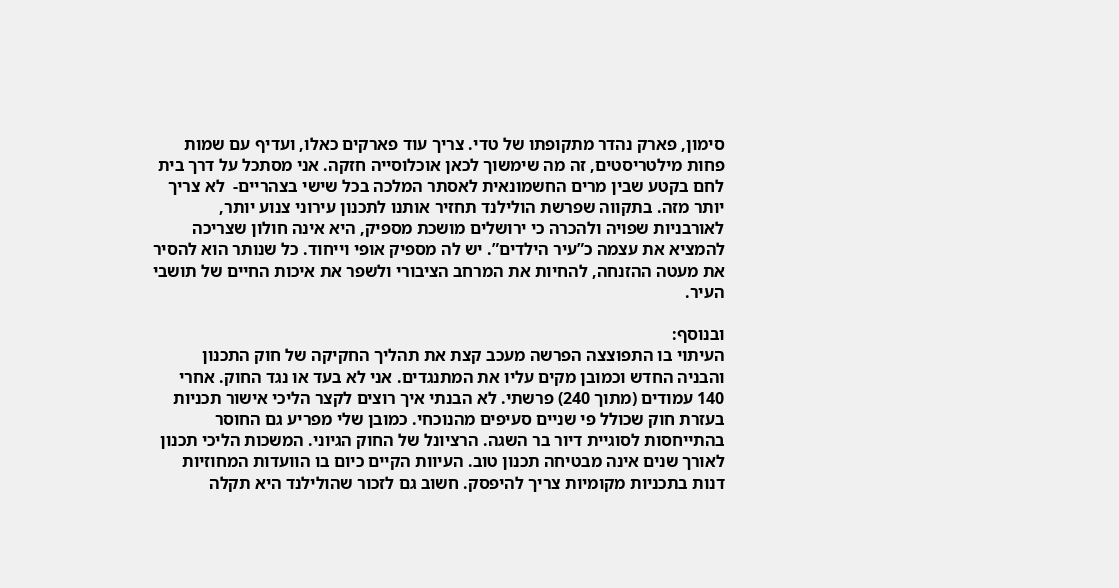סימון, פארק נהדר מתקופתו של טדי. צריך עוד פארקים כאלו, ועדיף עם שמות פחות מילטריסטים, זה מה שימשוך לכאן אוכלוסייה חזקה. אני מסתכל על דרך בית לחם בקטע שבין מרים החשמונאית לאסתר המלכה בכל שישי בצהריים-  לא צריך יותר מזה. בתקווה שפרשת הולילנד תחזיר אותנו לתכנון עירוני צנוע יותר, לאורבניות שפויה ולהכרה כי ירושלים מושכת מספיק, היא אינה חולון שצריכה להמציא את עצמה כ”עיר הילדים”. יש לה מספיק אופי וייחוד. כל שנותר הוא להסיר את מעטה ההזנחה, להחיות את המרחב הציבורי ולשפר את איכות החיים של תושבי העיר.

ובנוסף:
העיתוי בו התפוצצה הפרשה מעכב קצת את תהליך החקיקה של חוק התכנון והבניה החדש וכמובן מקים עליו את המתנגדים. אני לא בעד או נגד החוק. אחרי 140 עמודים (מתוך 240) פרשתי. לא הבנתי איך רוצים לקצר הליכי אישור תכניות בעזרת חוק שכולל פי שניים סעיפים מהנוכחי. כמובן שלי מפריע גם החוסר בהתייחסות לסוגיית דיור בר השגה. הרציונל של החוק הגיוני. המשכות הליכי תכנון לאורך שנים אינה מבטיחה תכנון טוב. העיוות הקיים כיום בו הוועדות המחוזיות דנות בתכניות מקומיות צריך להיפסק. חשוב גם לזכור שהולילנד היא תקלה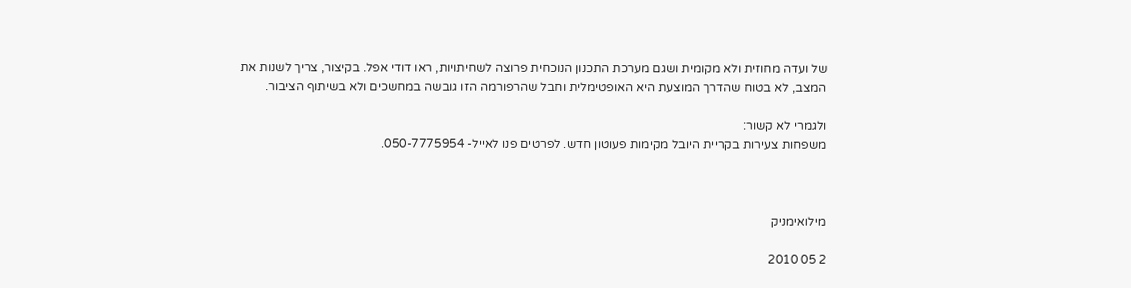של ועדה מחוזית ולא מקומית ושגם מערכת התכנון הנוכחית פרוצה לשחיתויות, ראו דודי אפל. בקיצור, צריך לשנות את המצב, לא בטוח שהדרך המוצעת היא האופטימלית וחבל שהרפורמה הזו גובשה במחשכים ולא בשיתוף הציבור.

ולגמרי לא קשור:
משפחות צעירות בקריית היובל מקימות פעוטון חדש. לפרטים פנו לאייל- 050-7775954.



מילואימניק

2 05 2010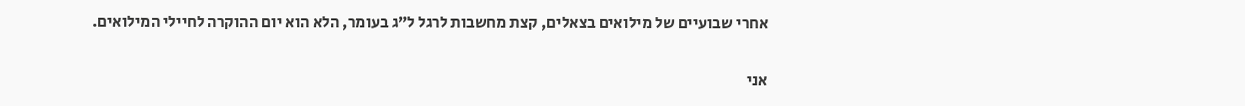אחרי שבועיים של מילואים בצאלים, קצת מחשבות לרגל ל”ג בעומר, הלא הוא יום ההוקרה לחיילי המילואים.

אני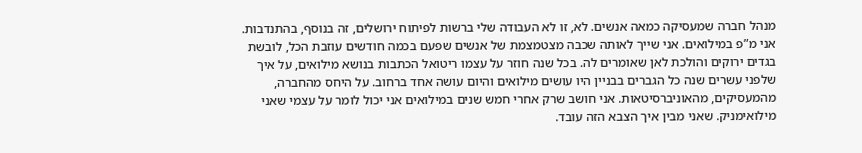מנהל חברה שמעסיקה כמאה אנשים. לא, זו לא העבודה שלי ברשות לפיתוח ירושלים, זה בנוסף, בהתנדבות. אני מ”פ במילואים. אני שייך לאותה שכבה מצטמצמת של אנשים שפעם בכמה חודשים עוזבת הכל, לובשת בגדים ירוקים והולכת לאן שאומרים לה. בכל שנה חוזר על עצמו ריטואל הכתבות בנושא מילואים, על איך שלפני עשרים שנה כל הגברים בבניין היו עושים מילואים והיום עושה אחד ברחוב. על היחס מהחברה, מהמעסיקים, מהאוניברסיטאות. אני חושב שרק אחרי חמש שנים במילואים אני יכול לומר על עצמי שאני מילואימניק. שאני מבין איך הצבא הזה עובד.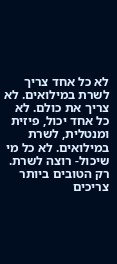לא כל אחד צריך לשרת במילואים. לא צריך את כולם. לא כל אחד יכול, פיזית ומנטלית, לשרת במילואים. לא כל מי שיכול- רוצה לשרת. רק הטובים ביותר צריכים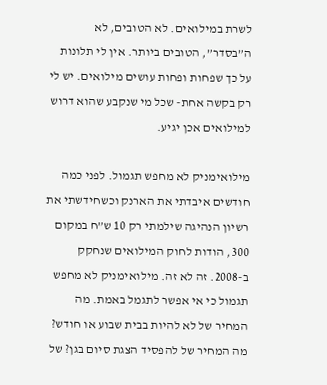לשרת במילואים. לא הטובים, לא ה”בסדר”, הטובים ביותר. אין לי תלונות על כך שפחות ופחות עושים מילואים. יש לי רק בקשה אחת- שכל מי שנקבע שהוא דרוש למילואים אכן יגיע.

מילואימניק לא מחפש תגמול. לפני כמה חודשים איבדתי את הארנק וכשחידשתי את רשיון הנהיגה שילמתי רק 10 ש”ח במקום 300, הודות לחוק המילואים שנחקק ב-2008. זה לא זה. מילואימניק לא מחפש תגמול כי אי אפשר לתגמל באמת. מה המחיר של לא להיות בבית שבוע או חודש? מה המחיר של להפסיד הצגת סיום בגן? של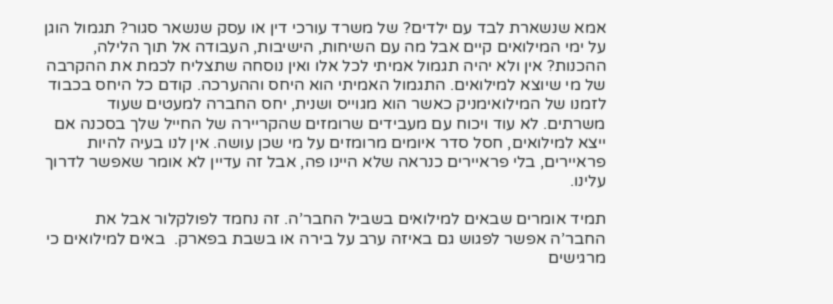אמא שנשארת לבד עם ילדים? של משרד עורכי דין או עסק שנשאר סגור? תגמול הוגן על ימי המילואים קיים אבל מה עם השיחות, הישיבות, העבודה אל תוך הלילה, ההכנות? אין ולא יהיה תגמול אמיתי לכל אלו ואין נוסחה שתצליח לכמת את ההקרבה של מי שיוצא למילואים. התגמול האמיתי הוא היחס וההערכה. קודם כל היחס בכבוד לזמנו של המילואימניק כאשר הוא מגוייס ושנית, יחס החברה למעטים שעוד משרתים. לא עוד ויכוח עם מעבידים שרומזים שהקריירה של החייל שלך בסכנה אם ייצא למילואים, חסל סדר איומים מרומזים על מי שכן עושה. אין לנו בעיה להיות פראיירים, בלי פראיירים כנראה שלא היינו פה, אבל זה עדיין לא אומר שאפשר לדרוך עלינו.

תמיד אומרים שבאים למילואים בשביל החבר’ה. זה נחמד לפולקלור אבל את החבר’ה אפשר לפגוש גם באיזה ערב על בירה או בשבת בפארק.  באים למילואים כי מרגישים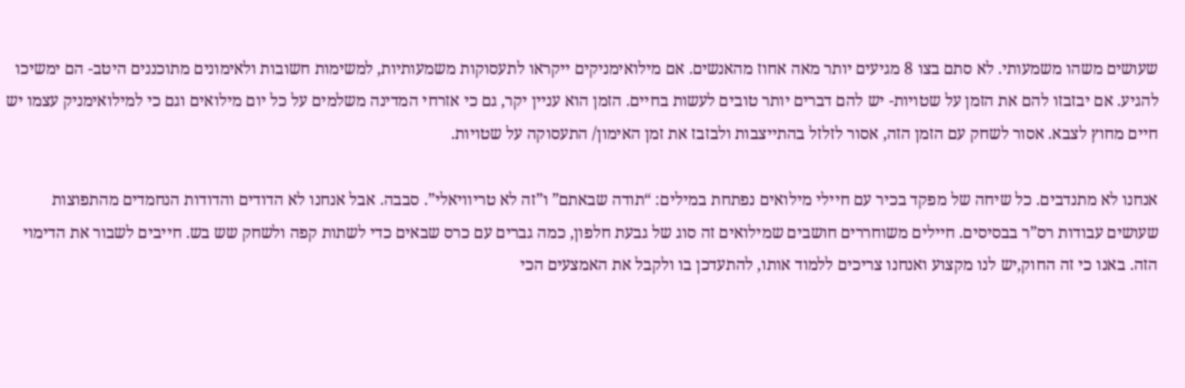שעושים משהו משמעותי. לא סתם בצו 8 מגיעים יותר מאה אחוז מהאנשים. אם מילואימניקים ייקראו לתעסוקות משמעותיות, למשימות חשובות ולאימונים מתוכננים היטב- הם ימשיכו להגיע. אם יבזבזו להם את הזמן על שטויות- יש להם דברים יותר טובים לעשות בחיים. הזמן הוא עניין יקר, גם כי אזרחי המדינה משלמים על כל יום מילואים וגם כי למילואימניק עצמו יש חיים מחוץ לצבא. אסור לשחק עם הזמן הזה, אסור לזלזל בהתייצבות ולבזבז את זמן האימון/ התעסוקה על שטויות.

אנחנו לא מתנדבים. כל שיחה של מפקד בכיר עם חיילי מילואים נפתחת במילים: “תודה שבאתם” ו”זה לא טריוויאלי”. סבבה. אבל אנחנו לא הדודים והדודות הנחמדים מהתפוצות שעושים עבודות רס”ר בבסיסים. חיילים משוחררים חושבים שמילואים זה סוג של גבעת חלפון, כמה גברים עם כרס שבאים כדי לשתות קפה ולשחק שש בש. חייבים לשבור את הדימוי הזה. באנו כי זה החוק,יש לנו מקצוע ואנחנו צריכים ללמוד אותו, להתעדכן בו ולקבל את האמצעים הכי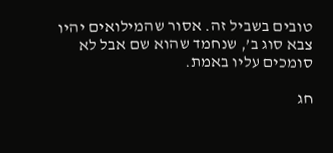טובים בשביל זה. אסור שהמילואים יהיו צבא סוג ב’, שנחמד שהוא שם אבל לא סומכים עליו באמת.

חג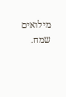מילואים שמח.